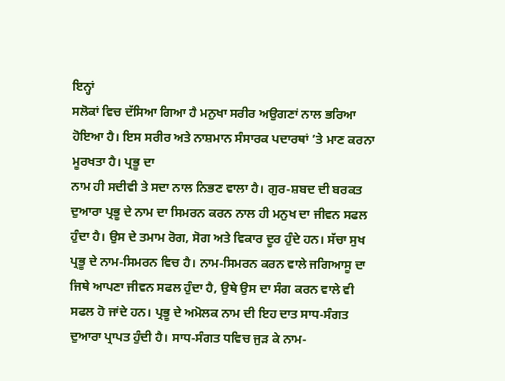ਇਨ੍ਹਾਂ
ਸਲੋਕਾਂ ਵਿਚ ਦੱਸਿਆ ਗਿਆ ਹੈ ਮਨੁਖਾ ਸਰੀਰ ਅਉਗਣਾਂ ਨਾਲ ਭਰਿਆ ਹੋਇਆ ਹੈ। ਇਸ ਸਰੀਰ ਅਤੇ ਨਾਸ਼ਮਾਨ ਸੰਸਾਰਕ ਪਦਾਰਥਾਂ ’ਤੇ ਮਾਣ ਕਰਨਾ ਮੂਰਖਤਾ ਹੈ। ਪ੍ਰਭੂ ਦਾ
ਨਾਮ ਹੀ ਸਦੀਵੀ ਤੇ ਸਦਾ ਨਾਲ ਨਿਭਣ ਵਾਲਾ ਹੈ। ਗੁਰ-ਸ਼ਬਦ ਦੀ ਬਰਕਤ ਦੁਆਰਾ ਪ੍ਰਭੂ ਦੇ ਨਾਮ ਦਾ ਸਿਮਰਨ ਕਰਨ ਨਾਲ ਹੀ ਮਨੁਖ ਦਾ ਜੀਵਨ ਸਫਲ ਹੁੰਦਾ ਹੈ। ਉਸ ਦੇ ਤਮਾਮ ਰੋਗ, ਸੋਗ ਅਤੇ ਵਿਕਾਰ ਦੂਰ ਹੁੰਦੇ ਹਨ। ਸੱਚਾ ਸੁਖ ਪ੍ਰਭੂ ਦੇ ਨਾਮ-ਸਿਮਰਨ ਵਿਚ ਹੈ। ਨਾਮ-ਸਿਮਰਨ ਕਰਨ ਵਾਲੇ ਜਗਿਆਸੂ ਦਾ ਜਿਥੇ ਆਪਣਾ ਜੀਵਨ ਸਫਲ ਹੁੰਦਾ ਹੈ, ਉਥੇ ਉਸ ਦਾ ਸੰਗ ਕਰਨ ਵਾਲੇ ਵੀ ਸਫਲ ਹੋ ਜਾਂਦੇ ਹਨ। ਪ੍ਰਭੂ ਦੇ ਅਮੋਲਕ ਨਾਮ ਦੀ ਇਹ ਦਾਤ ਸਾਧ-ਸੰਗਤ ਦੁਆਰਾ ਪ੍ਰਾਪਤ ਹੁੰਦੀ ਹੈ। ਸਾਧ-ਸੰਗਤ ਧਵਿਚ ਜੁੜ ਕੇ ਨਾਮ-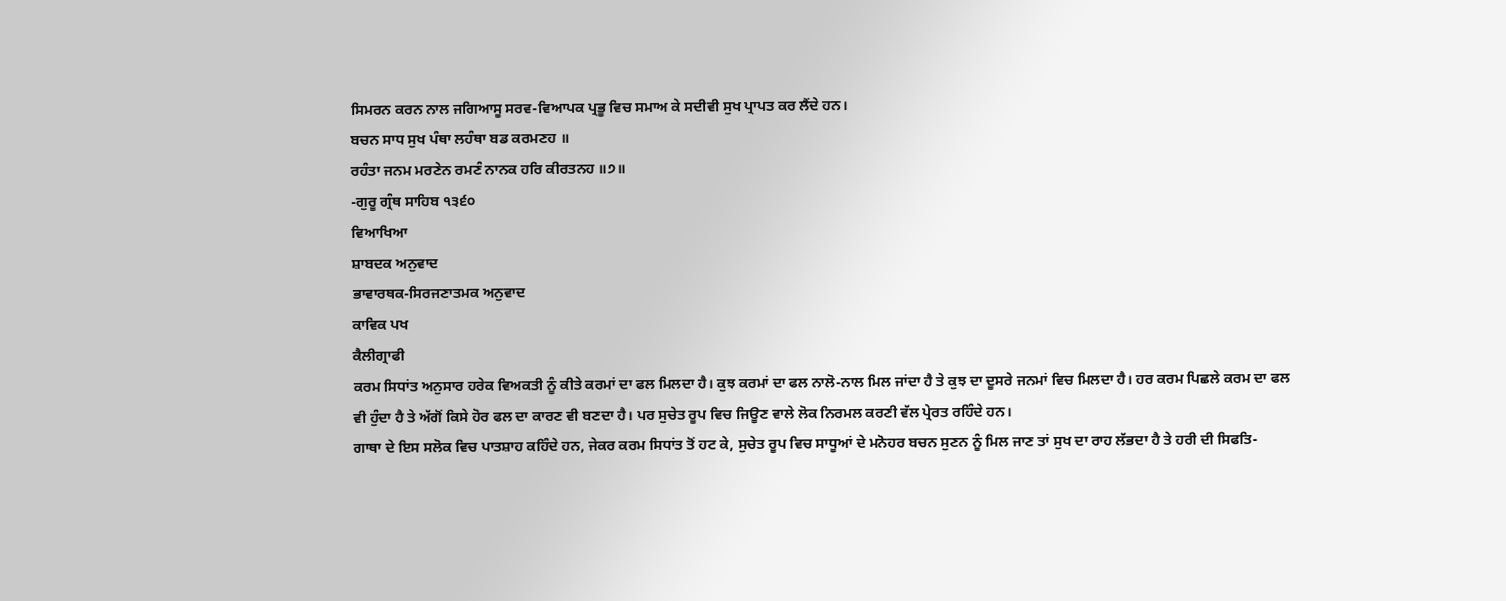ਸਿਮਰਨ ਕਰਨ ਨਾਲ ਜਗਿਆਸੂ ਸਰਵ-ਵਿਆਪਕ ਪ੍ਰਭੂ ਵਿਚ ਸਮਾਅ ਕੇ ਸਦੀਵੀ ਸੁਖ ਪ੍ਰਾਪਤ ਕਰ ਲੈਂਦੇ ਹਨ।
ਬਚਨ ਸਾਧ ਸੁਖ ਪੰਥਾ ਲਹੰਥਾ ਬਡ ਕਰਮਣਹ ॥
ਰਹੰਤਾ ਜਨਮ ਮਰਣੇਨ ਰਮਣੰ ਨਾਨਕ ਹਰਿ ਕੀਰਤਨਹ ॥੭॥
-ਗੁਰੂ ਗ੍ਰੰਥ ਸਾਹਿਬ ੧੩੬੦
ਵਿਆਖਿਆ
ਸ਼ਾਬਦਕ ਅਨੁਵਾਦ
ਭਾਵਾਰਥਕ-ਸਿਰਜਣਾਤਮਕ ਅਨੁਵਾਦ
ਕਾਵਿਕ ਪਖ
ਕੈਲੀਗ੍ਰਾਫੀ
ਕਰਮ ਸਿਧਾਂਤ ਅਨੁਸਾਰ ਹਰੇਕ ਵਿਅਕਤੀ ਨੂੰ ਕੀਤੇ ਕਰਮਾਂ ਦਾ ਫਲ ਮਿਲਦਾ ਹੈ। ਕੁਝ ਕਰਮਾਂ ਦਾ ਫਲ ਨਾਲੋ-ਨਾਲ ਮਿਲ ਜਾਂਦਾ ਹੈ ਤੇ ਕੁਝ ਦਾ ਦੂਸਰੇ ਜਨਮਾਂ ਵਿਚ ਮਿਲਦਾ ਹੈ। ਹਰ ਕਰਮ ਪਿਛਲੇ ਕਰਮ ਦਾ ਫਲ ਵੀ ਹੁੰਦਾ ਹੈ ਤੇ ਅੱਗੋਂ ਕਿਸੇ ਹੋਰ ਫਲ ਦਾ ਕਾਰਣ ਵੀ ਬਣਦਾ ਹੈ। ਪਰ ਸੁਚੇਤ ਰੂਪ ਵਿਚ ਜਿਊਣ ਵਾਲੇ ਲੋਕ ਨਿਰਮਲ ਕਰਣੀ ਵੱਲ ਪ੍ਰੇਰਤ ਰਹਿੰਦੇ ਹਨ।
ਗਾਥਾ ਦੇ ਇਸ ਸਲੋਕ ਵਿਚ ਪਾਤਸ਼ਾਹ ਕਹਿੰਦੇ ਹਨ, ਜੇਕਰ ਕਰਮ ਸਿਧਾਂਤ ਤੋਂ ਹਟ ਕੇ, ਸੁਚੇਤ ਰੂਪ ਵਿਚ ਸਾਧੂਆਂ ਦੇ ਮਨੋਹਰ ਬਚਨ ਸੁਣਨ ਨੂੰ ਮਿਲ ਜਾਣ ਤਾਂ ਸੁਖ ਦਾ ਰਾਹ ਲੱਭਦਾ ਹੈ ਤੇ ਹਰੀ ਦੀ ਸਿਫਤਿ-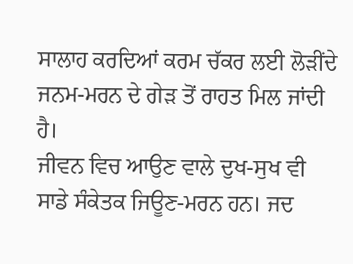ਸਾਲਾਹ ਕਰਦਿਆਂ ਕਰਮ ਚੱਕਰ ਲਈ ਲੋੜੀਂਦੇ ਜਨਮ-ਮਰਨ ਦੇ ਗੇੜ ਤੋਂ ਰਾਹਤ ਮਿਲ ਜਾਂਦੀ ਹੈ।
ਜੀਵਨ ਵਿਚ ਆਉਣ ਵਾਲੇ ਦੁਖ-ਸੁਖ ਵੀ ਸਾਡੇ ਸੰਕੇਤਕ ਜਿਊਣ-ਮਰਨ ਹਨ। ਜਦ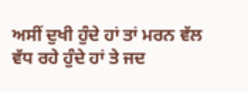ਅਸੀਂ ਦੁਖੀ ਹੁੰਦੇ ਹਾਂ ਤਾਂ ਮਰਨ ਵੱਲ ਵੱਧ ਰਹੇ ਹੁੰਦੇ ਹਾਂ ਤੇ ਜਦ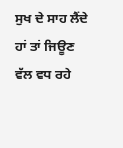ਸੁਖ ਦੇ ਸਾਹ ਲੈਂਦੇ ਹਾਂ ਤਾਂ ਜਿਊਣ ਵੱਲ ਵਧ ਰਹੇ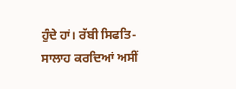ਹੁੰਦੇ ਹਾਂ। ਰੱਬੀ ਸਿਫਤਿ-ਸਾਲਾਹ ਕਰਦਿਆਂ ਅਸੀਂ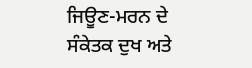ਜਿਊਣ-ਮਰਨ ਦੇ ਸੰਕੇਤਕ ਦੁਖ ਅਤੇ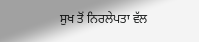ਸੁਖ ਤੋਂ ਨਿਰਲੇਪਤਾ ਵੱਲ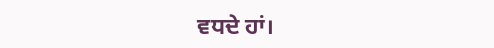ਵਧਦੇ ਹਾਂ।